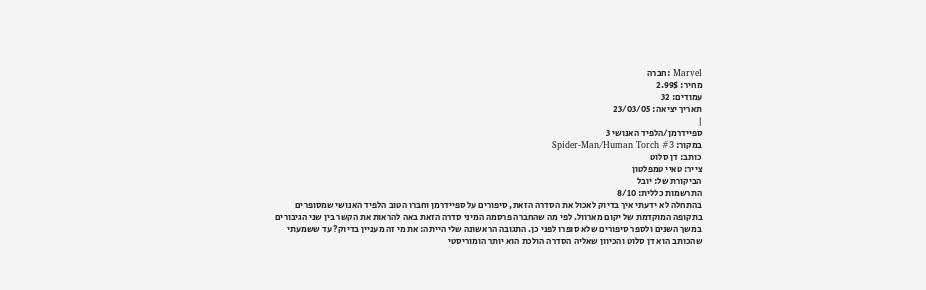Marvel :חברה
מחיר: 2.99$
עמודים: 32
תאריך יציאה: 23/03/05
|
ספיידרמן/הלפיד האנושי 3
במקור: Spider-Man/Human Torch #3
כותב: דן סלוט
צייר: טאיי טמפלטון
הביקורת של: יובל
התרשמות כללית: 8/10
בהתחלה לא ידעתי איך בדיוק לאכול את הסדרה הזאת, סיפורים על ספיידרמן וחברו הטוב הלפיד האנושי שמסופרים בתקופה המוקדמת של יקום מארוול. לפי מה שהחברה פרסמה המיני סדרה הזאת באה להראות את הקשר בין שני הגיבורים במשך השנים ולספר סיפורים שלא סופרו לפני כן. התגובה הראשונה שלי הייתה: את מי זה מעניין בדיוק? עד ששמעתי שהכותב הוא דן סלוט והכיוון שאליה הסדרה הולכת הוא יותר הומוריסטי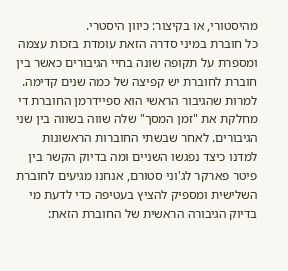מהיסטורי, או בקיצור: כיוון היסטרי.
כל חוברת במיני סדרה הזאת עומדת בזכות עצמה ומספרת על תקופה שונה בחיי הגיבורים כאשר בין חוברת לחוברת יש קפיצה של כמה שנים קדימה. למרות שהגיבור הראשי הוא ספיידרמן החוברת די מחלקת את "זמן המסך" שלה שווה בשווה בין שני הגיבורים. לאחר שבשתי החוברות הראשונות למדנו כיצד נפגשו השניים ומה בדיוק הקשר בין פיטר פארקר לג'וני סטורם, אנחנו מגיעים לחוברת השלישית ומספיק להציץ בעטיפה כדי לדעת מי בדיוק הגיבורה הראשית של החוברת הזאת: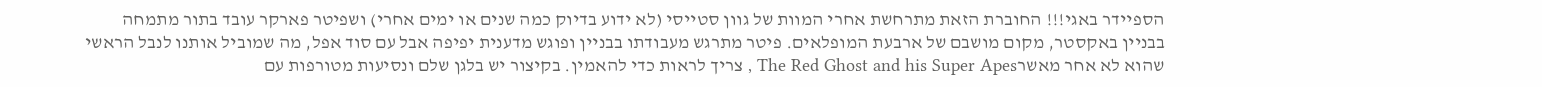הספיידר באגי!!! החוברת הזאת מתרחשת אחרי המוות של גוון סטייסי (לא ידוע בדיוק כמה שנים או ימים אחרי) ושפיטר פארקר עובד בתור מתמחה בבניין באקסטר, מקום מושבם של ארבעת המופלאים. פיטר מתרגש מעבודתו בבניין ופוגש מדענית יפיפה אבל עם סוד אפל, מה שמוביל אותנו לנבל הראשי שהוא לא אחר מאשרThe Red Ghost and his Super Apes , צריך לראות כדי להאמין. בקיצור יש בלגן שלם ונסיעות מטורפות עם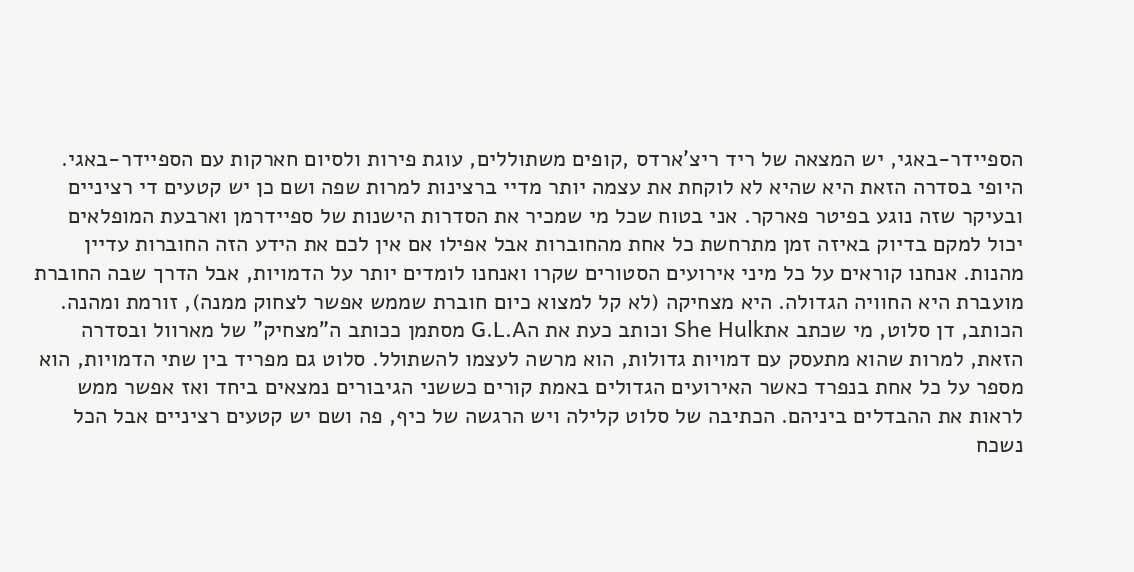הספיידר-באגי, יש המצאה של ריד ריצ'ארדס ,קופים משתוללים, עוגת פירות ולסיום חארקות עם הספיידר-באגי.
היופי בסדרה הזאת היא שהיא לא לוקחת את עצמה יותר מדיי ברצינות למרות שפה ושם כן יש קטעים די רציניים ובעיקר שזה נוגע בפיטר פארקר. אני בטוח שכל מי שמכיר את הסדרות הישנות של ספיידרמן וארבעת המופלאים יכול למקם בדיוק באיזה זמן מתרחשת כל אחת מהחוברות אבל אפילו אם אין לכם את הידע הזה החוברות עדיין מהנות. אנחנו קוראים על כל מיני אירועים הסטורים שקרו ואנחנו לומדים יותר על הדמויות, אבל הדרך שבה החוברת מועברת היא החוויה הגדולה. היא מצחיקה (לא קל למצוא כיום חוברת שממש אפשר לצחוק ממנה), זורמת ומהנה.
הכותב, דן סלוט, מי שכתב אתShe Hulk וכותב כעת את הG.L.A מסתמן ככותב ה"מצחיק" של מארוול ובסדרה הזאת, למרות שהוא מתעסק עם דמויות גדולות, הוא מרשה לעצמו להשתולל. סלוט גם מפריד בין שתי הדמויות, הוא מספר על כל אחת בנפרד כאשר האירועים הגדולים באמת קורים כששני הגיבורים נמצאים ביחד ואז אפשר ממש לראות את ההבדלים ביניהם. הכתיבה של סלוט קלילה ויש הרגשה של כיף, פה ושם יש קטעים רציניים אבל הכל נשכח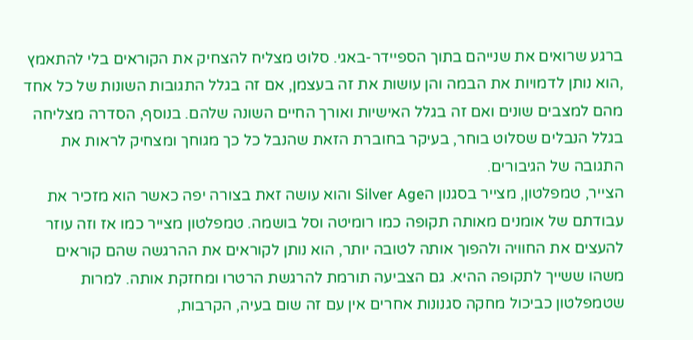ברגע שרואים את שנייהם בתוך הספיידר-באגי. סלוט מצליח להצחיק את הקוראים בלי להתאמץ ,הוא נותן לדמויות את הבמה והן עושות את זה בעצמן, אם זה בגלל התגובות השונות של כל אחד מהם למצבים שונים ואם זה בגלל האישיות ואורך החיים השונה שלהם. בנוסף, הסדרה מצליחה בגלל הנבלים שסלוט בוחר, בעיקר בחוברת הזאת שהנבל כל כך מגוחך ומצחיק לראות את התגובה של הגיבורים.
הצייר, טמפלטון, מצייר בסגנון הSilver Age והוא עושה זאת בצורה יפה כאשר הוא מזכיר את עבודתם של אומנים מאותה תקופה כמו רומיטה וסל בושמה. טמפלטון מצייר כמו אז וזה עוזר להעצים את החוויה ולהפוך אותה לטובה יותר, הוא נותן לקוראים את ההרגשה שהם קוראים משהו ששייך לתקופה ההיא. גם הצביעה תורמת להרגשת הרטרו ומחזקת אותה. למרות שטמפלטון כביכול מחקה סגנונות אחרים אין עם זה שום בעיה, הקרבות,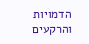הדמויות והרקעים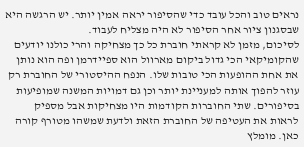נראים טוב והכל עובד כדי שהסיפור יראה אמין יותר. יש הרגשה היא שבסגנון ציור אחר הסיפור לא היה מצליח לעבוד.
לסיכום, מזמן לא קראתי חוברת כל כך מצחיקה והרי כולנו יודעים שהקומיקאי הכי גדול ביקום מארוול הוא ספיידרמן ופה הוא נותן את אחת ההופעות הכי טובות שלו. הנפח ההיסטורי של החוברת רק עוזר להפוך אותה למעניינת יותר וכן גם דמויות המשנה שמופיעות בסיפורים. שתי החוברות הקודמות היו מצחיקות אבל מספיק לראות את העטיפה של החוברת הזאת ולדעת שמשהו מטורף קורה כאן. מומלץ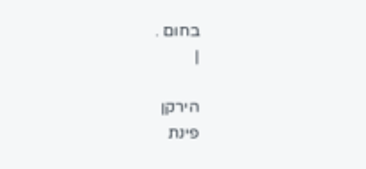בחום .
|

הירקן
פינת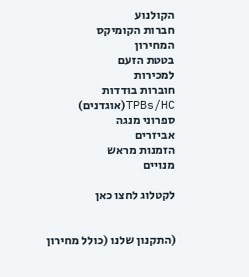הקולנוע
חברות הקומיקס
המחירון
בטטת הזעם
למכירות
חוברות בודדות
TPBs/HC(אוגדנים)
ספרוני מנגה
אביזרים
הזמנות מראש
מנויים

לקטלוג לחצו כאן


(התקנון שלנו (כולל מחירון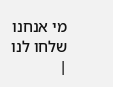מי אנחנו
שלחו לנו
|